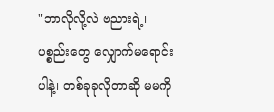"ဘာလိုလို့လဲ ဗညားရဲ့၊ ပစ္စည်းတွေ လျှောက်မရောင်းပါနဲ့၊ တစ်ခုခုလိုတာဆို မမကို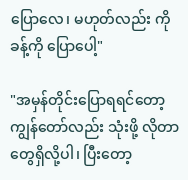ပြောလေ၊ မဟုတ်လည်း ကိုခန့်ကို ပြောပေါ့"

"အမှန်တိုင်းပြောရရင်တော့ ကျွန်တော်လည်း သုံးဖို့ လိုတာတွေရှိလို့ပါ၊ ပြီးတော့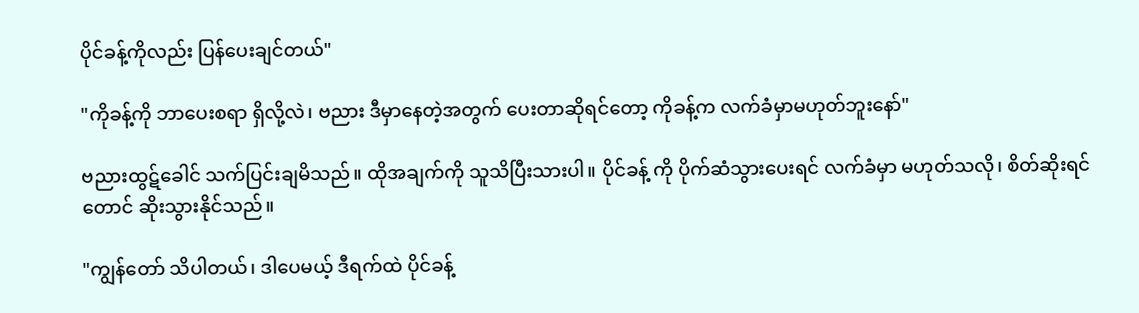ပိုင်ခန့်ကိုလည်း ပြန်ပေးချင်တယ်"

"ကိုခန့်ကို ဘာပေးစရာ ရှိလို့လဲ၊ ဗညား ဒီမှာနေတဲ့အတွက် ပေးတာဆိုရင်တော့ ကိုခန့်က လက်ခံမှာမဟုတ်ဘူးနော်"

ဗညားထွဋ်ခေါင် သက်ပြင်းချမိသည်။ ထိုအချက်ကို သူသိပြီးသားပါ။ ပိုင်ခန့် ကို ပိုက်ဆံသွားပေးရင် လက်ခံမှာ မဟုတ်သလို၊ စိတ်ဆိုးရင်တောင် ဆိုးသွားနိုင်သည်။

"ကျွန်တော် သိပါတယ်၊ ဒါပေမယ့် ဒီရက်ထဲ ပိုင်ခန့်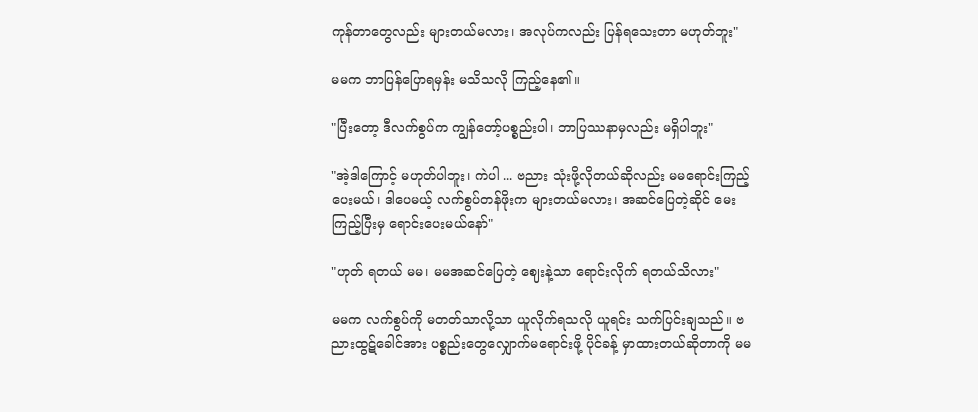ကုန်တာတွေလည်း များတယ်မလား၊ အလုပ်ကလည်း ပြန်ရသေးတာ မဟုတ်ဘူး"

မမက ဘာပြန်ပြောရမှန်း မသိသလို ကြည့်နေ၏။

"ပြီးတော့ ဒီလက်စွပ်က ကျွန်တော့်ပစ္စည်းပါ၊ ဘာပြဿနာမှလည်း မရှိပါဘူး"

"အဲ့ဒါကြောင့် မဟုတ်ပါဘူး၊ ကဲပါ ... ဗညား သုံးဖို့လိုတယ်ဆိုလည်း မမရောင်းကြည့်ပေးမယ်၊ ဒါပေမယ့် လက်စွပ်တန်ဖိုးက များတယ်မလား၊ အဆင်ပြေတဲ့ဆိုင် မေးကြည့်ပြီးမှ ရောင်းပေးမယ်နော်"

"ဟုတ် ရတယ် မမ၊ မမအဆင်ပြေတဲ့‌ ဈေးနဲ့သာ ရောင်းလိုက် ရတယ်သိလား"

မမက လက်စွပ်ကို မတတ်သာလို့သာ ယူလိုက်ရသလို ယူရင်း သက်ပြင်းချသည်။ ဗညားထွဋ်ခေါင်အား ပစ္စည်းတွေလျှောက်မရောင်းဖို့ ပိုင်ခန့် မှာထားတယ်ဆိုတာကို မမ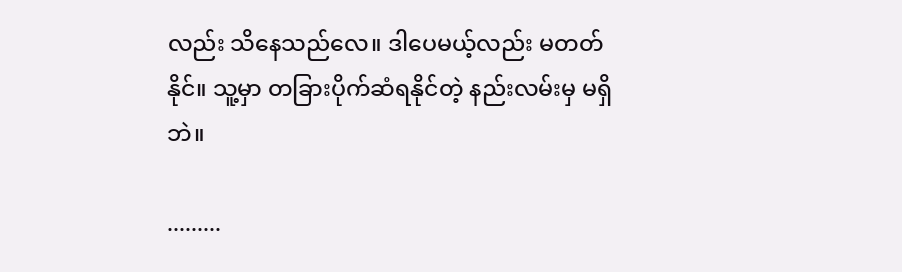လည်း သိနေသည်လေ။ ဒါပေမယ့်လည်း မတတ်နိုင်။ သူ့မှာ တခြားပိုက်ဆံရနိုင်တဲ့ နည်းလမ်းမှ မရှိဘဲ။

.........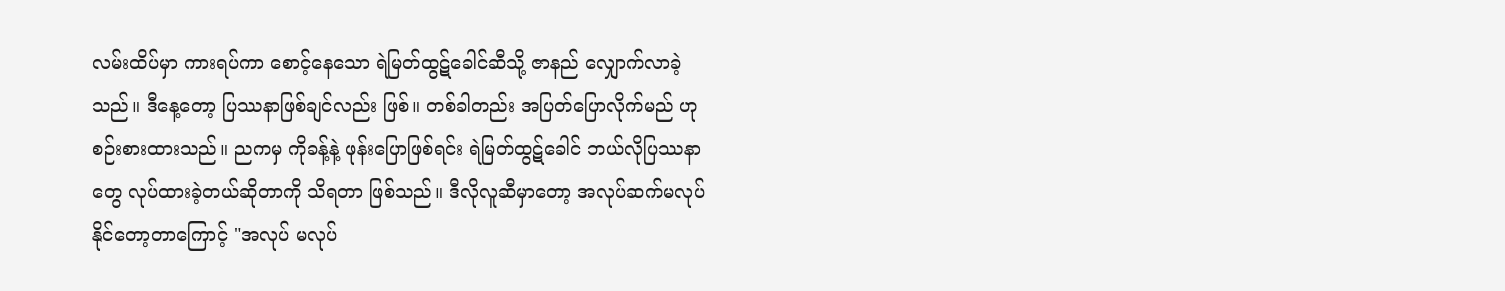လမ်းထိပ်မှာ ကားရပ်ကာ စောင့်နေသော ရဲမြတ်ထွဋ်ခေါင်ဆီသို့ ဇာနည် လျှောက်လာခဲ့သည်။ ဒီနေ့တော့ ပြဿနာဖြစ်ချင်လည်း ဖြစ်။ တစ်ခါတည်း အပြတ်ပြောလိုက်မည် ဟု စဉ်းစားထားသည်။ ညကမှ ကိုခန့်နဲ့ ဖုန်းပြောဖြစ်ရင်း ရဲမြတ်ထွဋ်ခေါင် ဘယ်လိုပြဿနာတွေ လုပ်ထားခဲ့တယ်ဆိုတာကို သိရတာ ဖြစ်သည်။ ဒီလိုလူဆီမှာတော့ အလုပ်ဆက်မလုပ်နိုင်တော့တာကြောင့် "အလုပ် မလုပ်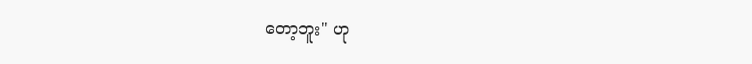တော့ဘူး" ဟု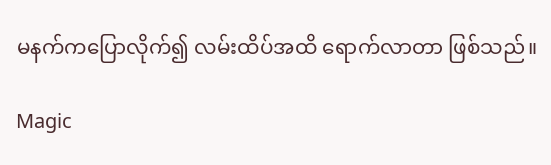မနက်ကပြောလိုက်၍ လမ်းထိပ်အထိ ရောက်လာတာ ဖြစ်သည်။

Magic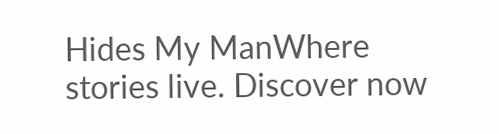Hides My ManWhere stories live. Discover now